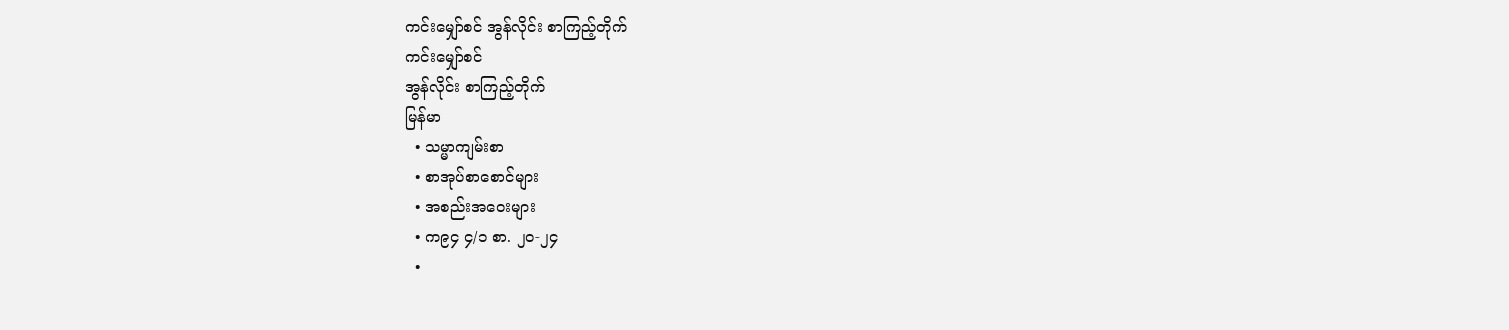ကင်းမျှော်စင် အွန်လိုင်း စာကြည့်တိုက်
ကင်းမျှော်စင်
အွန်လိုင်း စာကြည့်တိုက်
မြန်မာ
  • သမ္မာကျမ်းစာ
  • စာအုပ်စာစောင်များ
  • အစည်းအဝေးများ
  • က၉၄ ၄/၁ စာ. ၂၀-၂၄
  •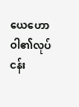ယေဟောဝါ၏လုပ်ငန်း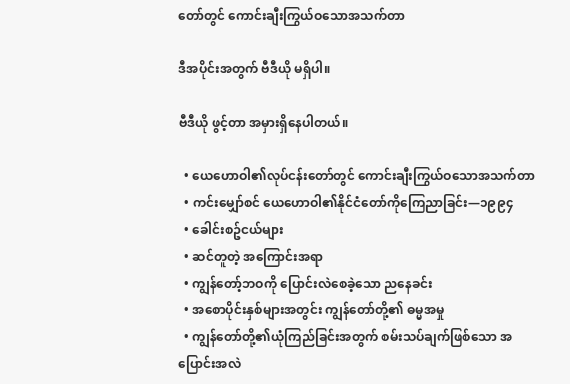တော်တွင် ကောင်းချီးကြွယ်ဝသောအသက်တာ

ဒီအပိုင်းအတွက် ဗီဒီယို မရှိပါ။

ဗီဒီယို ဖွင့်တာ အမှားရှိနေပါတယ်။

  • ယေဟောဝါ၏လုပ်ငန်းတော်တွင် ကောင်းချီးကြွယ်ဝသောအသက်တာ
  • ကင်းမျှော်စင် ယေဟောဝါ၏နိုင်ငံတော်ကိုကြေညာခြင်း—၁၉၉၄
  • ခေါင်းစဥ်ငယ်များ
  • ဆင်တူတဲ့ အကြောင်းအရာ
  • ကျွန်တော့်ဘဝကို ပြောင်းလဲစေခဲ့သော ညနေခင်း
  • အစောပိုင်းနှစ်များအတွင်း ကျွန်တော်တို့၏ ဓမ္မအမှု
  • ကျွန်တော်တို့၏ယုံကြည်ခြင်းအတွက် စမ်းသပ်ချက်ဖြစ်သော အပြောင်းအလဲ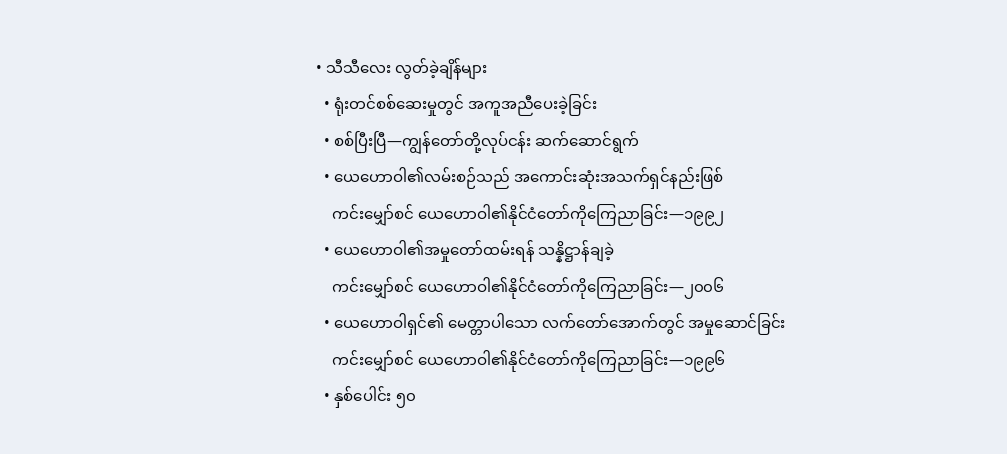• သီသီလေး လွတ်ခဲ့ချိန်များ
  • ရုံးတင်စစ်ဆေးမှုတွင် အကူအညီပေးခဲ့ခြင်း
  • စစ်ပြီးပြီ—ကျွန်တော်တို့လုပ်ငန်း ဆက်ဆောင်ရွက်
  • ယေဟောဝါ၏လမ်းစဉ်သည် အကောင်းဆုံးအသက်ရှင်နည်းဖြစ်
    ကင်းမျှော်စင် ယေဟောဝါ၏နိုင်ငံတော်ကိုကြေညာခြင်း—၁၉၉၂
  • ယေဟောဝါ၏အမှုတော်ထမ်းရန် သန္နိဋ္ဌာန်ချခဲ့
    ကင်းမျှော်စင် ယေဟောဝါ၏နိုင်ငံတော်ကိုကြေညာခြင်း—၂၀၀၆
  • ယေဟောဝါရှင်၏ မေတ္တာပါသော လက်တော်အောက်တွင် အမှုဆောင်ခြင်း
    ကင်းမျှော်စင် ယေဟောဝါ၏နိုင်ငံတော်ကိုကြေညာခြင်း—၁၉၉၆
  • နှစ်ပေါင်း ၅၀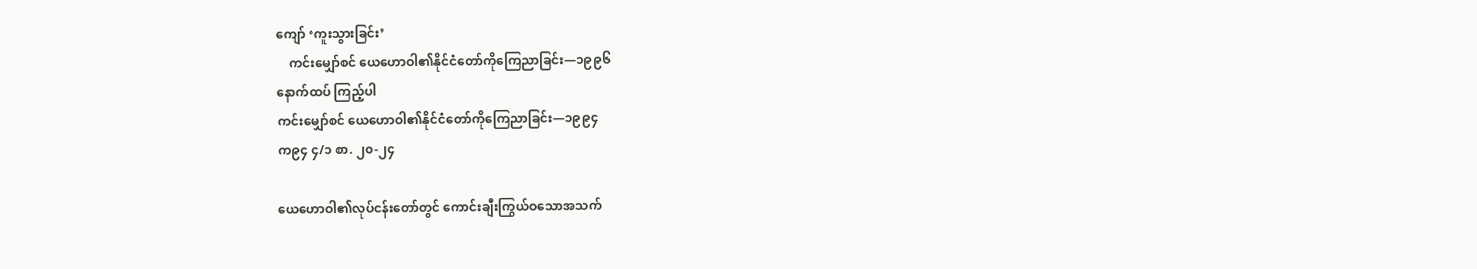ကျော် ‘ကူးသွားခြင်း’
    ကင်းမျှော်စင် ယေဟောဝါ၏နိုင်ငံတော်ကိုကြေညာခြင်း—၁၉၉၆
နောက်ထပ် ကြည့်ပါ
ကင်းမျှော်စင် ယေဟောဝါ၏နိုင်ငံတော်ကိုကြေညာခြင်း—၁၉၉၄
က၉၄ ၄/၁ စာ. ၂၀-၂၄

ယေဟောဝါ၏လုပ်ငန်းတော်တွင် ကောင်းချီးကြွယ်ဝသောအသက်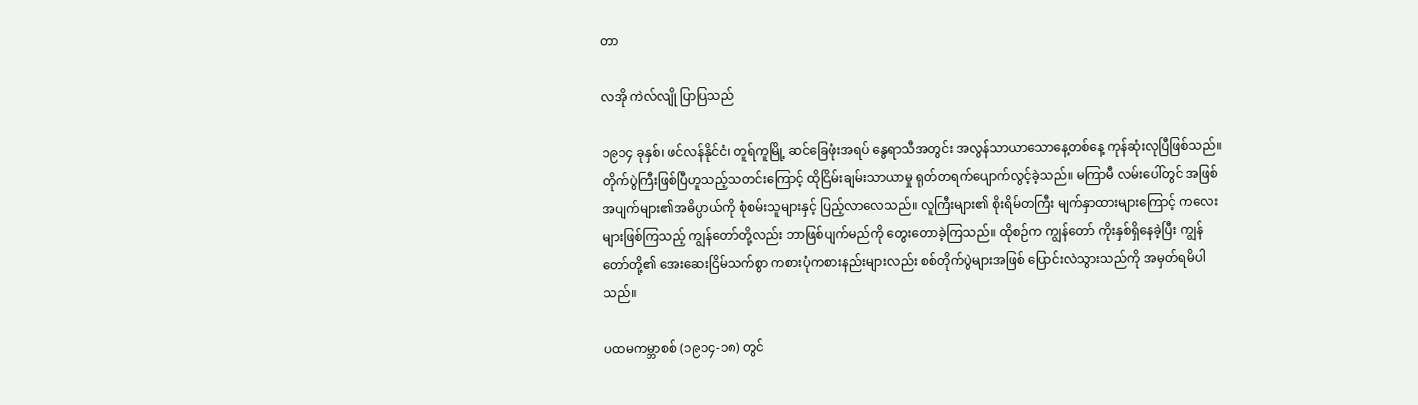တာ

လအို ကဲလ်လျို ပြာပြသည်

၁၉၁၄ ခုနှစ်၊ ဖင်လန်နိုင်ငံ၊ တူရ်ကူမြို့ ဆင်ခြေဖုံးအရပ် နွေရာသီအတွင်း အလွန်သာယာသောနေ့တစ်နေ့ ကုန်ဆုံးလုပြီဖြစ်သည်။ တိုက်ပွဲကြီးဖြစ်ပြီဟူသည့်သတင်းကြောင့် ထိုငြိမ်းချမ်းသာယာမှု ရုတ်တရက်ပျောက်လွင့်ခဲ့သည်။ မကြာမီ လမ်းပေါ်တွင် အဖြစ်အပျက်များ၏အဓိပ္ပာယ်ကို စုံစမ်းသူများနှင့် ပြည့်လာလေသည်။ လူကြီးများ၏ စိုးရိမ်တကြီး မျက်နှာထားများကြောင့် ကလေးများဖြစ်ကြသည့် ကျွန်တော်တို့လည်း ဘာဖြစ်ပျက်မည်ကို တွေးတောခဲ့ကြသည်။ ထိုစဉ်က ကျွန်တော် ကိုးနှစ်ရှိနေခဲ့ပြီး ကျွန်တော်တို့၏ အေးဆေးငြိမ်သက်စွာ ကစားပုံကစားနည်းများလည်း စစ်တိုက်ပွဲများအဖြစ် ပြောင်းလဲသွားသည်ကို အမှတ်ရမိပါသည်။

ပထမကမ္ဘာစစ် (၁၉၁၄-၁၈) တွင်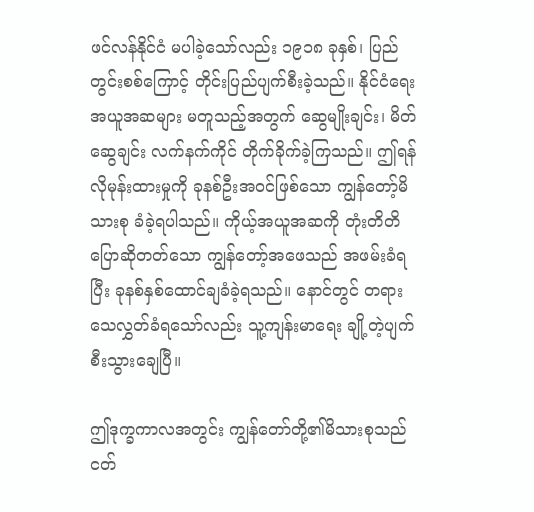ဖင်လန်နိုင်ငံ မပါခဲ့သော်လည်း ၁၉၁၈ ခုနှစ်၊ ပြည်တွင်းစစ်ကြောင့် တိုင်းပြည်ပျက်စီးခဲ့သည်။ နိုင်ငံရေးအယူအဆများ မတူသည့်အတွက် ဆွေမျိုးချင်း၊ မိတ်ဆွေချင်း လက်နက်ကိုင် တိုက်ခိုက်ခဲ့ကြသည်။ ဤရန်လိုမုန်းထားမှုကို ခုနစ်ဦးအဝင်ဖြစ်သော ကျွန်တော့်မိသားစု ခံခဲ့ရပါသည်။ ကိုယ့်အယူအဆကို တုံးတိတိပြောဆိုတတ်သော ကျွန်တော့်အဖေသည် အဖမ်းခံရပြီး ခုနစ်နှစ်ထောင်ချခံခဲ့ရသည်။ နောင်တွင် တရားသေလွှတ်ခံရသော်လည်း သူ့ကျန်းမာရေး ချို့တဲ့ပျက်စီးသွားချေပြီ။

ဤဒုက္ခကာလအတွင်း ကျွန်တော်တို့၏မိသားစုသည် ငတ်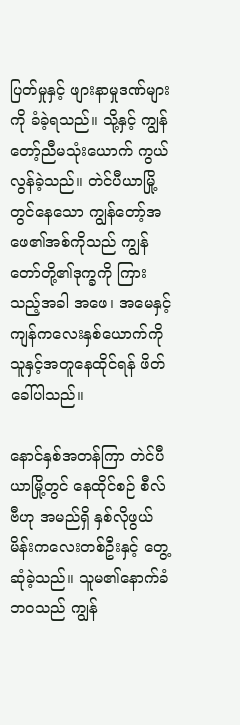ပြတ်မှုနှင့် ဖျားနာမှုဒဏ်များကို ခံခဲ့ရသည်။ သို့နှင့် ကျွန်တော့်ညီမသုံးယောက် ကွယ်လွန်ခဲ့သည်။ တဲင်ပီယာမြို့တွင်နေသော ကျွန်တော့်အဖေ၏အစ်ကိုသည် ကျွန်တော်တို့၏ဒုက္ခကို ကြားသည့်အခါ အဖေ၊ အမေနှင့် ကျန်ကလေးနှစ်ယောက်ကို သူနှင့်အတူနေထိုင်ရန် ဖိတ်ခေါ်ပါသည်။

နောင်နှစ်အတန်ကြာ တဲင်ပီယာမြို့တွင် နေထိုင်စဉ် စီလ်ဗီဟု အမည်ရှိ နှစ်လိုဖွယ် မိန်းကလေးတစ်ဦးနှင့် တွေ့ဆုံခဲ့သည်။ သူမ၏နောက်ခံဘဝသည် ကျွန်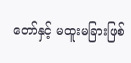တော်နှင့် မထူးမခြားဖြစ်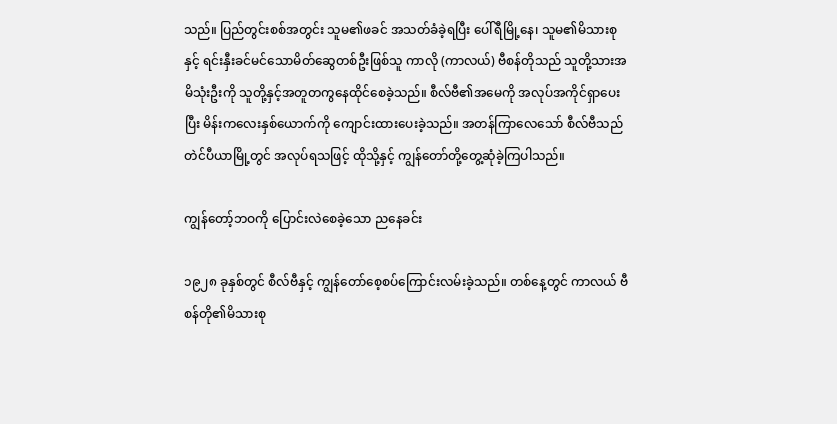သည်။ ပြည်တွင်းစစ်အတွင်း သူမ၏ဖခင် အသတ်ခံခဲ့ရပြီး ပေါ်ရီမြို့နေ၊ သူမ၏မိသားစုနှင့် ရင်းနှီးခင်မင်သောမိတ်ဆွေတစ်ဦးဖြစ်သူ ကာလို (ကာလယ်) ဗီစန်တိုသည် သူတို့သားအမိသုံးဦးကို သူတို့နှင့်အတူတကွနေထိုင်စေခဲ့သည်။ စီလ်ဗီ၏အမေကို အလုပ်အကိုင်ရှာပေးပြီး မိန်းကလေးနှစ်ယောက်ကို ကျောင်းထားပေးခဲ့သည်။ အတန်ကြာလေသော် စီလ်ဗီသည် တဲင်ပီယာမြို့တွင် အလုပ်ရသဖြင့် ထိုသို့နှင့် ကျွန်တော်တို့တွေ့ဆုံခဲ့ကြပါသည်။

ကျွန်တော့်ဘဝကို ပြောင်းလဲစေခဲ့သော ညနေခင်း

၁၉၂၈ ခုနှစ်တွင် စီလ်ဗီနှင့် ကျွန်တော်စေ့စပ်ကြောင်းလမ်းခဲ့သည်။ တစ်နေ့တွင် ကာလယ် ဗီစန်တို၏မိသားစု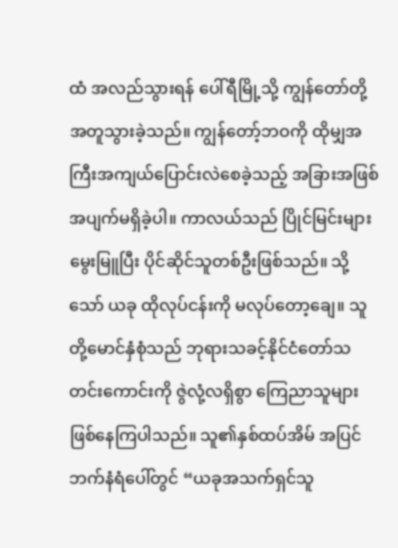ထံ အလည်သွားရန် ပေါ်ရီမြို့သို့ ကျွန်တော်တို့အတူသွားခဲ့သည်။ ကျွန်တော့်ဘဝကို ထိုမျှအကြီးအကျယ်ပြောင်းလဲစေခဲ့သည့် အခြားအဖြစ်အပျက်မရှိခဲ့ပါ။ ကာလယ်သည် ပြိုင်မြင်းများမွေးမြူပြီး ပိုင်ဆိုင်သူတစ်ဦးဖြစ်သည်။ သို့သော် ယခု ထိုလုပ်ငန်းကို မလုပ်တော့ချေ။ သူတို့မောင်နှံစုံသည် ဘုရားသခင့်နိုင်ငံတော်သတင်းကောင်းကို ဇွဲလုံ့လရှိစွာ ကြေညာသူများ ဖြစ်နေကြပါသည်။ သူ၏နှစ်ထပ်အိမ် အပြင်ဘက်နံရံပေါ်တွင် “ယခုအသက်ရှင်သူ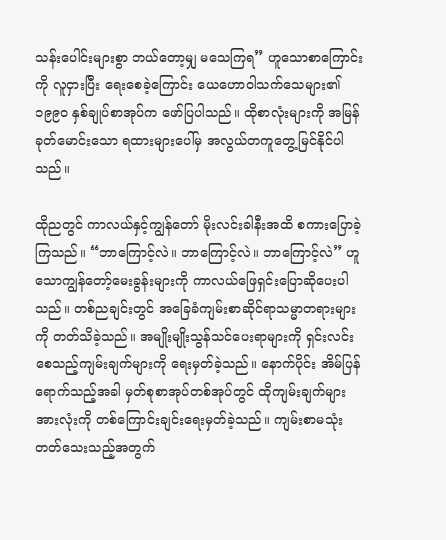သန်းပေါင်းများစွာ ဘယ်တော့မျှ မသေကြရ” ဟူသောစာကြောင်းကို လူငှားပြီး ရေးစေခဲ့ကြောင်း ယေဟောဝါသက်သေများ၏ ၁၉၉၀ နှစ်ချုပ်စာအုပ်က ဖော်ပြပါသည်။ ထိုစာလုံးများကို အမြန်ခုတ်မောင်းသော ရထားများပေါ်မှ အလွယ်တကူတွေ့မြင်နိုင်ပါသည်။

ထိုညတွင် ကာလယ်နှင့်ကျွန်တော် မိုးလင်းခါနီးအထိ စကားပြောခဲ့ကြသည်။ “ဘာကြောင့်လဲ။ ဘာကြောင့်လဲ။ ဘာကြောင့်လဲ” ဟူသောကျွန်တော့်မေးခွန်းများကို ကာလယ်ဖြေရှင်းပြောဆိုပေးပါသည်။ တစ်ညချင်းတွင် အခြေခံကျမ်းစာဆိုင်ရာသမ္မာတရားများကို တတ်သိခဲ့သည်။ အမျိုးမျိုးသွန်သင်ပေးရာများကို ရှင်းလင်းစေသည့်ကျမ်းချက်များကို ရေးမှတ်ခဲ့သည်။ နောက်ပိုင်း အိမ်ပြန်ရောက်သည့်အခါ မှတ်စုစာအုပ်တစ်အုပ်တွင် ထိုကျမ်းချက်များအားလုံးကို တစ်ကြောင်းချင်းရေးမှတ်ခဲ့သည်။ ကျမ်းစာမသုံးတတ်သေးသည့်အတွက်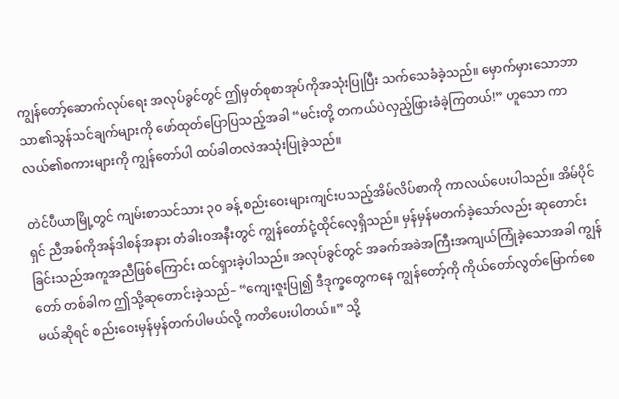ကျွန်တော့်ဆောက်လုပ်ရေး အလုပ်ခွင်တွင် ဤမှတ်စုစာအုပ်ကိုအသုံးပြုပြီး သက်သေခံခဲ့သည်။ မှောက်မှားသောဘာသာ၏သွန်သင်ချက်များကို ဖော်ထုတ်ပြောပြသည့်အခါ “မင်းတို့ တကယ်ပဲလှည့်ဖြားခံခဲ့ကြတယ်!” ဟူသော ကာလယ်၏စကားများကို ကျွန်တော်ပါ ထပ်ခါတလဲအသုံးပြုခဲ့သည်။

တဲင်ပီယာမြို့တွင် ကျမ်းစာသင်သား ၃၀ ခန့် စည်းဝေးများကျင်းပသည့်အိမ်လိပ်စာကို ကာလယ်ပေးပါသည်။ အိမ်ပိုင်ရှင် ညီအစ်ကိုအန်ဒါစန်အနား တံခါးဝအနီးတွင် ကျွန်တော်ငုံ့ထိုင်လေ့ရှိသည်။ မှန်မှန်မတက်ခဲ့သော်လည်း ဆုတောင်းခြင်းသည်အကူအညီဖြစ်ကြောင်း ထင်ရှားခဲ့ပါသည်။ အလုပ်ခွင်တွင် အခက်အခဲအကြီးအကျယ်ကြုံခဲ့သောအခါ ကျွန်တော် တစ်ခါက ဤသို့ဆုတောင်းခဲ့သည်– “ကျေးဇူးပြု၍ ဒီဒုက္ခတွေကနေ ကျွန်တော့်ကို ကိုယ်တော်လွတ်မြောက်စေမယ်ဆိုရင် စည်းဝေးမှန်မှန်တက်ပါမယ်လို့ ကတိပေးပါတယ်။” သို့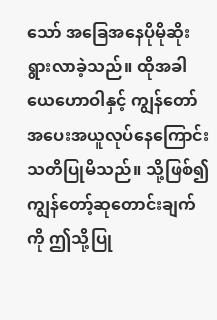သော် အခြေအနေပိုမိုဆိုးရွားလာခဲ့သည်။ ထိုအခါ ယေဟောဝါနှင့် ကျွန်တော်အပေးအယူလုပ်နေကြောင်း သတိပြုမိသည်။ သို့ဖြစ်၍ ကျွန်တော့်ဆုတောင်းချက်ကို ဤသို့ပြု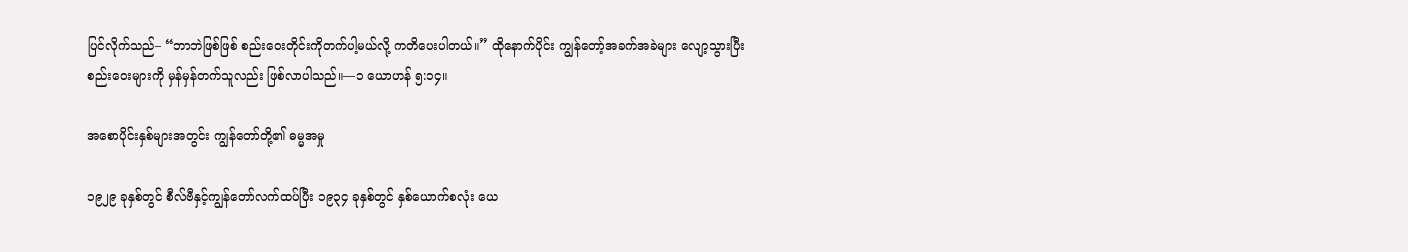ပြင်လိုက်သည်– “ဘာဘဲဖြစ်ဖြစ် စည်းဝေးတိုင်းကိုတက်ပါ့မယ်လို့ ကတိပေးပါတယ်။” ထိုနောက်ပိုင်း ကျွန်တော့်အခက်အခဲများ လျော့သွားပြီး စည်းဝေးများကို မှန်မှန်တက်သူလည်း ဖြစ်လာပါသည်။—၁ ယောဟန် ၅:၁၄။

အစောပိုင်းနှစ်များအတွင်း ကျွန်တော်တို့၏ ဓမ္မအမှု

၁၉၂၉ ခုနှစ်တွင် စီလ်ဗီနှင့်ကျွန်တော်လက်ထပ်ပြီး ၁၉၃၄ ခုနှစ်တွင် နှစ်ယောက်စလုံး ယေ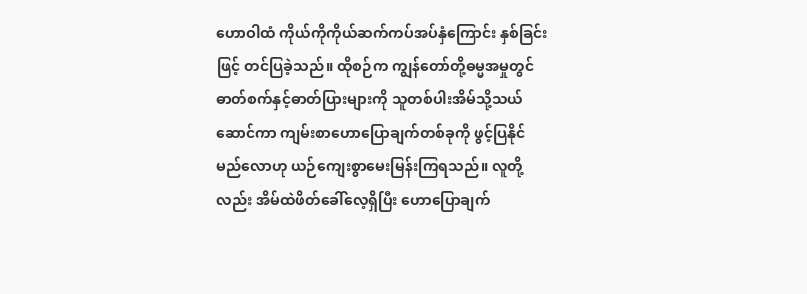ဟောဝါထံ ကိုယ်ကိုကိုယ်ဆက်ကပ်အပ်နှံကြောင်း နှစ်ခြင်းဖြင့် တင်ပြခဲ့သည်။ ထိုစဉ်က ကျွန်တော်တို့ဓမ္မအမှုတွင် ဓာတ်စက်နှင့်ဓာတ်ပြားများကို သူတစ်ပါးအိမ်သို့သယ်ဆောင်ကာ ကျမ်းစာဟောပြောချက်တစ်ခုကို ဖွင့်ပြနိုင်မည်လောဟု ယဉ်ကျေးစွာမေးမြန်းကြရသည်။ လူတို့လည်း အိမ်ထဲဖိတ်ခေါ်လေ့ရှိပြီး ဟောပြောချက်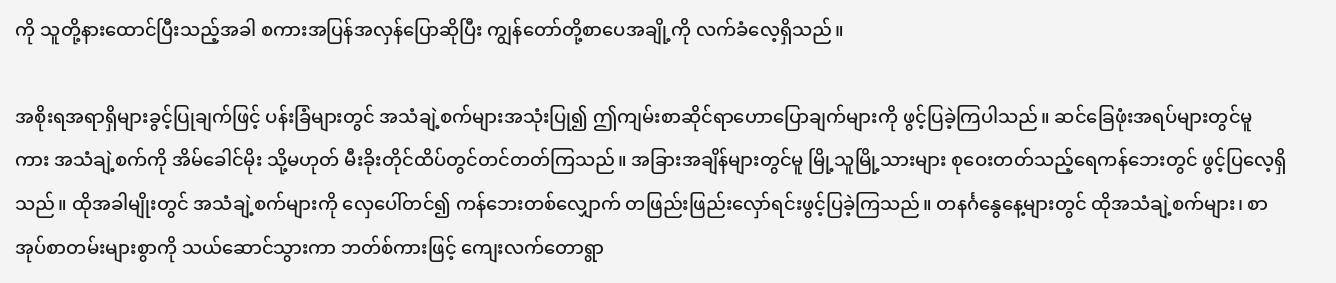ကို သူတို့နားထောင်ပြီးသည့်အခါ စကားအပြန်အလှန်ပြောဆိုပြီး ကျွန်တော်တို့စာပေအချို့ကို လက်ခံလေ့ရှိသည်။

အစိုးရအရာရှိများခွင့်ပြုချက်ဖြင့် ပန်းခြံများတွင် အသံချဲ့စက်များအသုံးပြု၍ ဤကျမ်းစာဆိုင်ရာဟောပြောချက်များကို ဖွင့်ပြခဲ့ကြပါသည်။ ဆင်ခြေဖုံးအရပ်များတွင်မူကား အသံချဲ့စက်ကို အိမ်ခေါင်မိုး သို့မဟုတ် မီးခိုးတိုင်ထိပ်တွင်တင်တတ်ကြသည်။ အခြားအချိန်များတွင်မူ မြို့သူမြို့သားများ စုဝေးတတ်သည့်ရေကန်ဘေးတွင် ဖွင့်ပြလေ့ရှိသည်။ ထိုအခါမျိုးတွင် အသံချဲ့စက်များကို လှေပေါ်တင်၍ ကန်ဘေးတစ်လျှောက် တဖြည်းဖြည်းလှော်ရင်းဖွင့်ပြခဲ့ကြသည်။ တနင်္ဂနွေနေ့များတွင် ထိုအသံချဲ့စက်များ၊ စာအုပ်စာတမ်းများစွာကို သယ်ဆောင်သွားကာ ဘတ်စ်ကားဖြင့် ကျေးလက်တောရွာ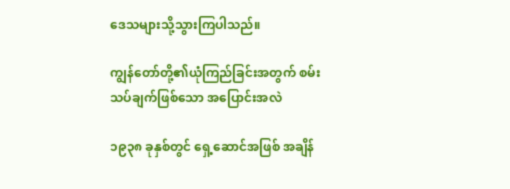ဒေသများသို့သွားကြပါသည်။

ကျွန်တော်တို့၏ယုံကြည်ခြင်းအတွက် စမ်းသပ်ချက်ဖြစ်သော အပြောင်းအလဲ

၁၉၃၈ ခုနှစ်တွင် ရှေ့ဆောင်အဖြစ် အချိန်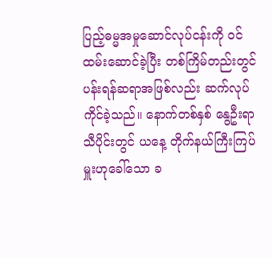ပြည့်ဓမ္မအမှုဆောင်လုပ်ငန်းကို ဝင်ထမ်းဆောင်ခဲ့ပြီး တစ်ကြိမ်တည်းတွင် ပန်းရန်ဆရာအဖြစ်လည်း ဆက်လုပ်ကိုင်ခဲ့သည်။ နောက်တစ်နှစ် နွေဦးရာသီပိုင်းတွင် ယနေ့ တိုက်နယ်ကြီးကြပ်မှူးဟုခေါ်သော ခ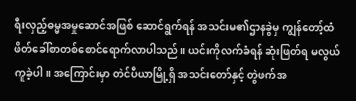ရီးလှည့်ဓမ္မအမှုဆောင်အဖြစ် ဆောင်ရွက်ရန် အသင်းမ၏ဌာနခွဲမှ ကျွန်တော့်ထံ ဖိတ်ခေါ်စာတစ်စောင်ရောက်လာပါသည်။ ယင်းကိုလက်ခံရန် ဆုံးဖြတ်ရ မလွယ်ကူခဲ့ပါ။ အကြောင်းမှာ တဲင်ပီယာမြို့ရှိ အသင်းတော်နှင့် တွဲဖက်အ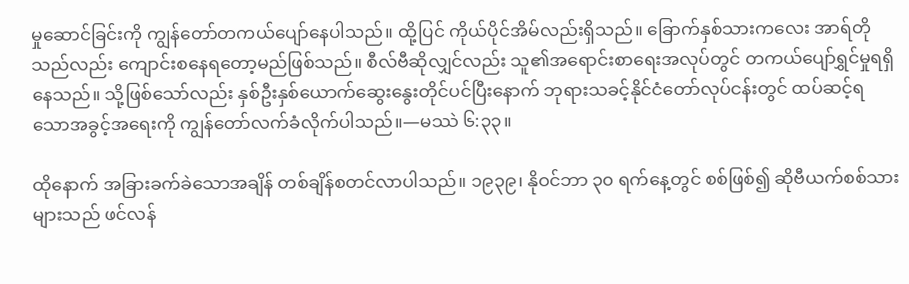မှုဆောင်ခြင်းကို ကျွန်တော်တကယ်ပျော်နေပါသည်။ ထို့ပြင် ကိုယ်ပိုင်အိမ်လည်းရှိသည်။ ခြောက်နှစ်သားကလေး အာရ်တိုသည်လည်း ကျောင်းစနေရတော့မည်ဖြစ်သည်။ စီလ်ဗီဆိုလျှင်လည်း သူ၏အရောင်းစာရေးအလုပ်တွင် တကယ်ပျော်ရွှင်မှုရရှိနေသည်။ သို့ဖြစ်သော်လည်း နှစ်ဦးနှစ်ယောက်ဆွေးနွေးတိုင်ပင်ပြီးနောက် ဘုရားသခင့်နိုင်ငံတော်လုပ်ငန်းတွင် ထပ်ဆင့်ရသောအခွင့်အရေးကို ကျွန်တော်လက်ခံလိုက်ပါသည်။—မဿဲ ၆:၃၃။

ထိုနောက် အခြားခက်ခဲသောအချိန် တစ်ချိန်စတင်လာပါသည်။ ၁၉၃၉၊ နိုဝင်ဘာ ၃၀ ရက်နေ့တွင် စစ်ဖြစ်၍ ဆိုဗီယက်စစ်သားများသည် ဖင်လန်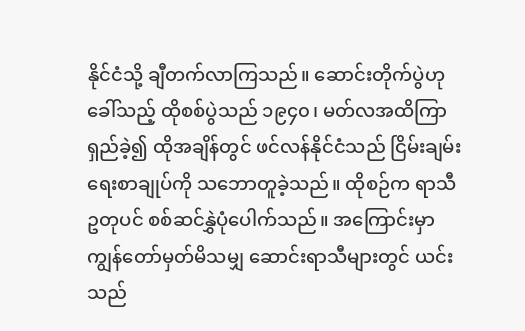နိုင်ငံသို့ ချီတက်လာကြသည်။ ဆောင်းတိုက်ပွဲဟုခေါ်သည့် ထိုစစ်ပွဲသည် ၁၉၄၀၊ မတ်လအထိကြာရှည်ခဲ့၍ ထိုအချိန်တွင် ဖင်လန်နိုင်ငံသည် ငြိမ်းချမ်းရေးစာချုပ်ကို သဘောတူခဲ့သည်။ ထိုစဉ်က ရာသီဥတုပင် စစ်ဆင်နွှဲပုံပေါက်သည်။ အကြောင်းမှာ ကျွန်တော်မှတ်မိသမျှ ဆောင်းရာသီများတွင် ယင်းသည်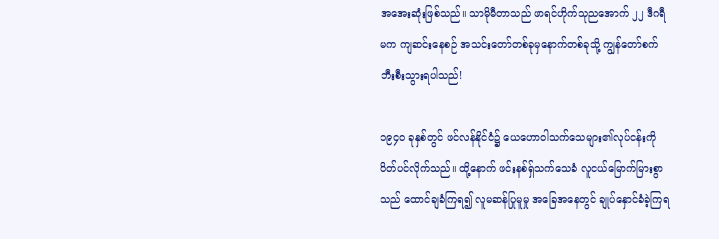အအေးဆုံးဖြစ်သည်။ သာမိုမီတာသည် ဖာရင်ဟိုက်သုညအောက် ၂၂ ဒီဂရီမက ကျဆင်းနေစဉ် အသင်းတော်တစ်ခုမှနောက်တစ်ခုသို့ ကျွန်တော်စက်ဘီးစီးသွားရပါသည်!

၁၉၄၀ ခုနှစ်တွင် ဖင်လန်နိုင်ငံ၌ ယေဟောဝါသက်သေများ၏လုပ်ငန်းကို ပိတ်ပင်လိုက်သည်။ ထို့နောက် ဖင်းနစ်ရှ်သက်သေခံ လူငယ်မြောက်မြားစွာသည် ထောင်ချခံကြရ၍ လူမဆန်ပြုမူမှု အခြေအနေတွင် ချုပ်နှောင်ခံခဲ့ကြရ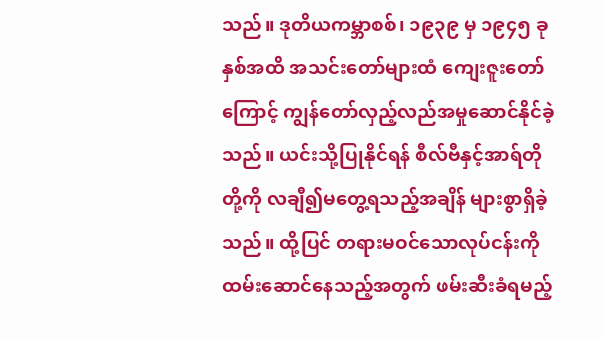သည်။ ဒုတိယကမ္ဘာစစ်၊ ၁၉၃၉ မှ ၁၉၄၅ ခုနှစ်အထိ အသင်းတော်များထံ ကျေးဇူးတော်ကြောင့် ကျွန်တော်လှည့်လည်အမှုဆောင်နိုင်ခဲ့သည်။ ယင်းသို့ပြုနိုင်ရန် စီလ်ဗီနှင့်အာရ်တိုတို့ကို လချီ၍မတွေ့ရသည့်အချိန် များစွာရှိခဲ့သည်။ ထို့ပြင် တရားမဝင်သောလုပ်ငန်းကို ထမ်းဆောင်နေသည့်အတွက် ဖမ်းဆီးခံရမည့်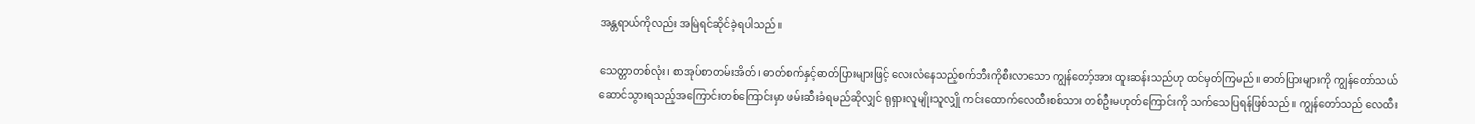အန္တရာယ်ကိုလည်း အမြဲရင်ဆိုင်ခဲ့ရပါသည်။

သေတ္တာတစ်လုံး၊ စာအုပ်စာတမ်းအိတ်၊ ဓာတ်စက်နှင့်ဓာတ်ပြားများဖြင့် လေးလံနေသည့်စက်ဘီးကိုစီးလာသော ကျွန်တော့်အား ထူးဆန်းသည်ဟု ထင်မှတ်ကြမည်။ ဓာတ်ပြားများကို ကျွန်တော်သယ်ဆောင်သွားရသည့်အကြောင်းတစ်ကြောင်းမှာ ဖမ်းဆီးခံရမည်ဆိုလျှင် ရုရှားလူမျိုးသူလျှို ကင်းထောက်လေထီးစစ်သား တစ်ဦးမဟုတ်ကြောင်းကို သက်သေပြရန်ဖြစ်သည်။ ကျွန်တော်သည် လေထီး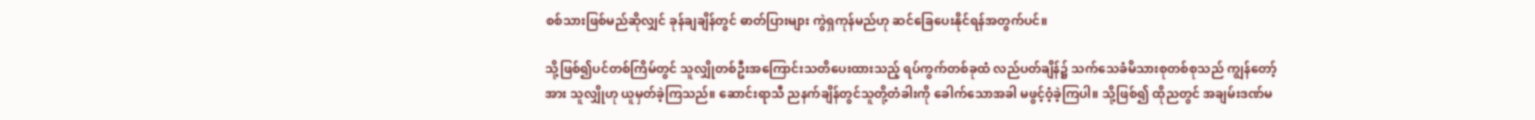စစ်သားဖြစ်မည်ဆိုလျှင် ခုန်ချချိန်တွင် ဓာတ်ပြားများ ကွဲရှကုန်မည်ဟု ဆင်ခြေပေးနိုင်ရန်အတွက်ပင်။

သို့ဖြစ်၍ပင်တစ်ကြိမ်တွင် သူလျှိုတစ်ဦးအကြောင်းသတိပေးထားသည့် ရပ်ကွက်တစ်ခုထံ လည်ပတ်ချိန်၌ သက်သေခံမိသားစုတစ်စုသည် ကျွန်တော့်အား သူလျှိုဟု ယူမှတ်ခဲ့ကြသည်။ ဆောင်းရာသီ ညနက်ချိန်တွင်သူတို့တံခါးကို ခေါက်သောအခါ မဖွင့်ဝံ့ခဲ့ကြပါ။ သို့ဖြစ်၍ ထိုညတွင် အချမ်းဒဏ်မ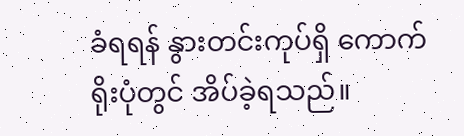ခံရရန် နွားတင်းကုပ်ရှိ ကောက်ရိုးပုံတွင် အိပ်ခဲ့ရသည်။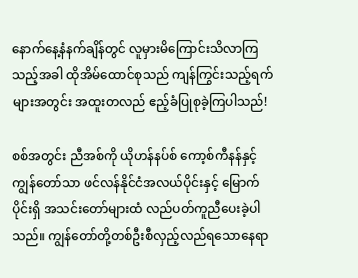နောက်နေ့နံနက်ချိန်တွင် လူမှားမိကြောင်းသိလာကြသည့်အခါ ထိုအိမ်ထောင်စုသည် ကျန်ကြွင်းသည့်ရက်များအတွင်း အထူးတလည် ဧည့်ခံပြုစုခဲ့ကြပါသည်!

စစ်အတွင်း ညီအစ်ကို ယိုဟန်နပ်စ် ကော့စ်ကီနန်နှင့် ကျွန်တော်သာ ဖင်လန်နိုင်ငံအလယ်ပိုင်းနှင့် မြောက်ပိုင်းရှိ အသင်းတော်များထံ လည်ပတ်ကူညီပေးခဲ့ပါသည်။ ကျွန်တော်တို့တစ်ဦးစီလှည့်လည်ရသောနေရာ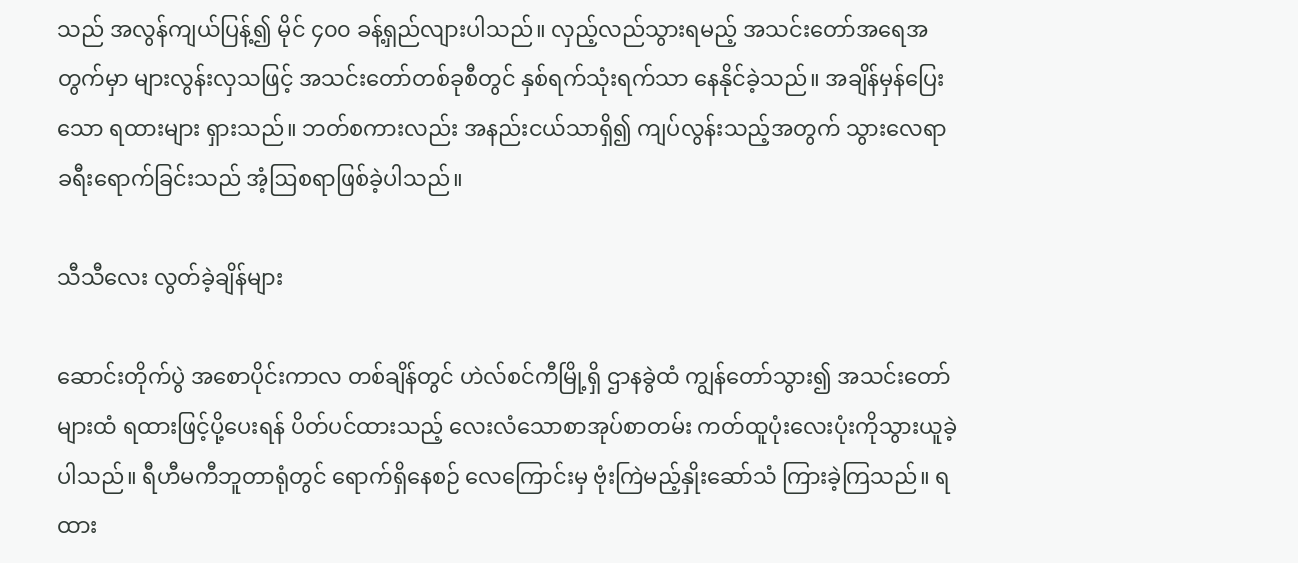သည် အလွန်ကျယ်ပြန့်၍ မိုင် ၄၀၀ ခန့်ရှည်လျားပါသည်။ လှည့်လည်သွားရမည့် အသင်းတော်အရေအတွက်မှာ များလွန်းလှသဖြင့် အသင်းတော်တစ်ခုစီတွင် နှစ်ရက်သုံးရက်သာ နေနိုင်ခဲ့သည်။ အချိန်မှန်ပြေးသော ရထားများ ရှားသည်။ ဘတ်စကားလည်း အနည်းငယ်သာရှိ၍ ကျပ်လွန်းသည့်အတွက် သွားလေရာခရီးရောက်ခြင်းသည် အံ့ဩစရာဖြစ်ခဲ့ပါသည်။

သီသီလေး လွတ်ခဲ့ချိန်များ

ဆောင်းတိုက်ပွဲ အစောပိုင်းကာလ တစ်ချိန်တွင် ဟဲလ်စင်ကီမြို့ရှိ ဌာနခွဲထံ ကျွန်တော်သွား၍ အသင်းတော်များထံ ရထားဖြင့်ပို့ပေးရန် ပိတ်ပင်ထားသည့် လေးလံသောစာအုပ်စာတမ်း ကတ်ထူပုံးလေးပုံးကိုသွားယူခဲ့ပါသည်။ ရီဟီမကီဘူတာရုံတွင် ရောက်ရှိနေစဉ် လေကြောင်းမှ ဗုံးကြဲမည့်နှိုးဆော်သံ ကြားခဲ့ကြသည်။ ရထား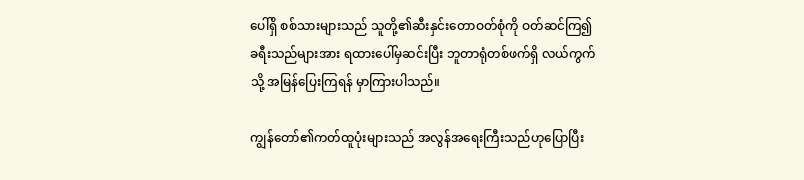ပေါ်ရှိ စစ်သားများသည် သူတို့၏ဆီးနှင်းတောဝတ်စုံကို ဝတ်ဆင်ကြ၍ ခရီးသည်များအား ရထားပေါ်မှဆင်းပြီး ဘူတာရုံတစ်ဖက်ရှိ လယ်ကွက်သို့ အမြန်ပြေးကြရန် မှာကြားပါသည်။

ကျွန်တော်၏ကတ်ထူပုံးများသည် အလွန်အရေးကြီးသည်ဟုပြောပြီး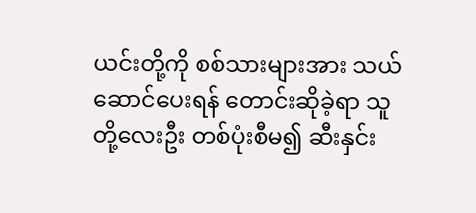ယင်းတို့ကို စစ်သားများအား သယ်ဆောင်ပေးရန် တောင်းဆိုခဲ့ရာ သူတို့လေးဦး တစ်ပုံးစီမ၍ ဆီးနှင်း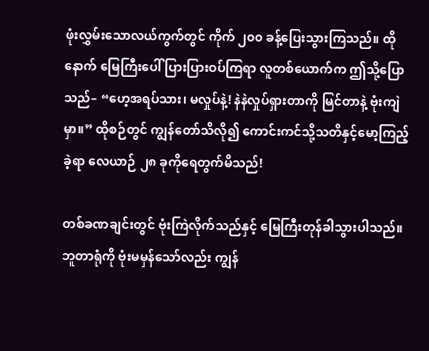ဖုံးလွှမ်းသောလယ်ကွက်တွင် ကိုက် ၂၀၀ ခန့်ပြေးသွားကြသည်။ ထိုနောက် မြေကြီးပေါ် ပြားပြားဝပ်ကြရာ လူတစ်ယောက်က ဤသို့ပြောသည်– “ဟေ့အရပ်သား၊ မလှုပ်နဲ့! နဲနဲလှုပ်ရှားတာကို မြင်တာနဲ့ ဗုံးကျဲမှာ။” ထိုစဉ်တွင် ကျွန်တော်သိလို၍ ကောင်းကင်သို့သတိနှင့်မော့ကြည့်ခဲ့ရာ လေယာဉ် ၂၈ ခုကိုရေတွက်မိသည်!

တစ်ခဏချင်းတွင် ဗုံးကြဲလိုက်သည်နှင့် မြေကြီးတုန်ခါသွားပါသည်။ ဘူတာရုံကို ဗုံးမမှန်သော်လည်း ကျွန်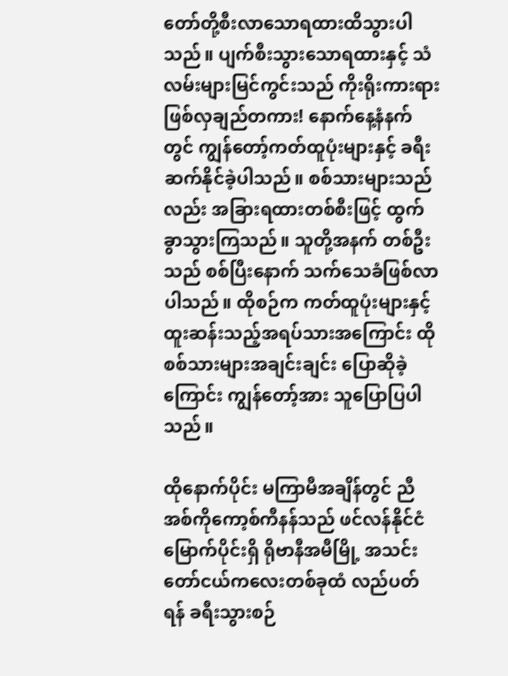တော်တို့စီးလာသောရထားထိသွားပါသည်။ ပျက်စီးသွားသောရထားနှင့် သံလမ်းများမြင်ကွင်းသည် ကိုးရိုးကားရားဖြစ်လှချည်တကား! နောက်နေ့နံနက်တွင် ကျွန်တော့်ကတ်ထူပုံးများနှင့် ခရီးဆက်နိုင်ခဲ့ပါသည်။ စစ်သားများသည်လည်း အခြားရထားတစ်စီးဖြင့် ထွက်ခွာသွားကြသည်။ သူတို့အနက် တစ်ဦးသည် စစ်ပြီးနောက် သက်သေခံဖြစ်လာပါသည်။ ထိုစဉ်က ကတ်ထူပုံးများနှင့် ထူးဆန်းသည့်အရပ်သားအကြောင်း ထိုစစ်သားများအချင်းချင်း ပြောဆိုခဲ့ကြောင်း ကျွန်တော့်အား သူပြောပြပါသည်။

ထိုနောက်ပိုင်း မကြာမီအချိန်တွင် ညီအစ်ကိုကော့စ်ကီနန်သည် ဖင်လန်နိုင်ငံမြောက်ပိုင်းရှိ ရိုဗာနီအမီမြို့ အသင်းတော်ငယ်ကလေးတစ်ခုထံ လည်ပတ်ရန် ခရီးသွားစဉ်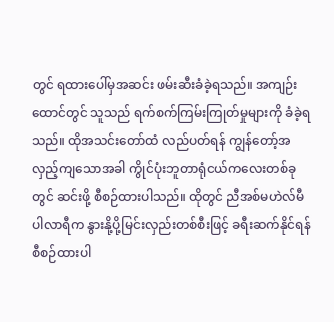တွင် ရထားပေါ်မှအဆင်း ဖမ်းဆီးခံခဲ့ရသည်။ အကျဉ်းထောင်တွင် သူသည် ရက်စက်ကြမ်းကြုတ်မှုများကို ခံခဲ့ရသည်။ ထိုအသင်းတော်ထံ လည်ပတ်ရန် ကျွန်တော့်အလှည့်ကျသောအခါ ကွိုင်ပုံးဘူတာရုံငယ်ကလေးတစ်ခုတွင် ဆင်းဖို့ စီစဉ်ထားပါသည်။ ထိုတွင် ညီအစ်မဟဲလ်မီ ပါလာရီက နွားနို့ပို့မြင်းလှည်းတစ်စီးဖြင့် ခရီးဆက်နိုင်ရန် စီစဉ်ထားပါ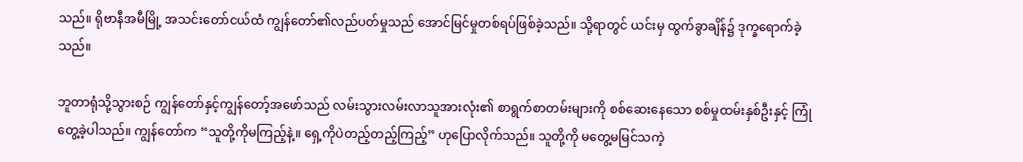သည်။ ရိုဗာနီအမီမြို့ အသင်းတော်ငယ်ထံ ကျွန်တော်၏လည်ပတ်မှုသည် အောင်မြင်မှုတစ်ရပ်ဖြစ်ခဲ့သည်။ သို့ရာတွင် ယင်းမှ ထွက်ခွာချိန်၌ ဒုက္ခရောက်ခဲ့သည်။

ဘူတာရုံသို့သွားစဉ် ကျွန်တော်နှင့်ကျွန်တော့်အဖော်သည် လမ်းသွားလမ်းလာသူအားလုံး၏ စာရွက်စာတမ်းများကို စစ်ဆေးနေသော စစ်မှုထမ်းနှစ်ဦးနှင့် ကြုံတွေ့ခဲ့ပါသည်။ ကျွန်တော်က “သူတို့ကိုမကြည့်နဲ့။ ရှေ့ကိုပဲတည့်တည့်ကြည့်” ဟုပြောလိုက်သည်။ သူတို့ကို မတွေ့မမြင်သကဲ့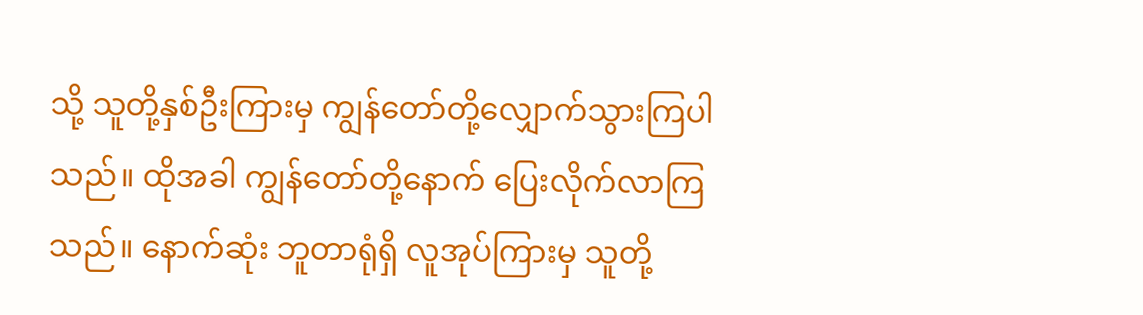သို့ သူတို့နှစ်ဦးကြားမှ ကျွန်တော်တို့လျှောက်သွားကြပါသည်။ ထိုအခါ ကျွန်တော်တို့နောက် ပြေးလိုက်လာကြသည်။ နောက်ဆုံး ဘူတာရုံရှိ လူအုပ်ကြားမှ သူတို့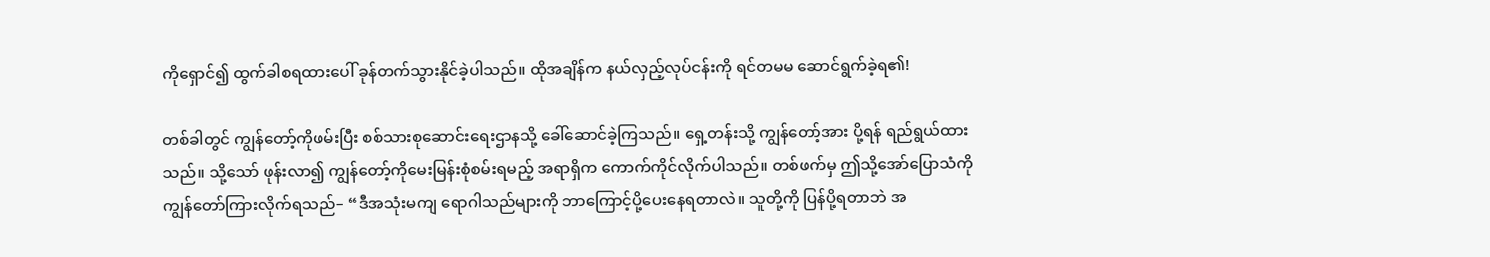ကိုရှောင်၍ ထွက်ခါစရထားပေါ် ခုန်တက်သွားနိုင်ခဲ့ပါသည်။ ထိုအချိန်က နယ်လှည့်လုပ်ငန်းကို ရင်တမမ ဆောင်ရွက်ခဲ့ရ၏!

တစ်ခါတွင် ကျွန်တော့်ကိုဖမ်းပြီး စစ်သားစုဆောင်းရေးဌာနသို့ ခေါ်ဆောင်ခဲ့ကြသည်။ ရှေ့တန်းသို့ ကျွန်တော့်အား ပို့ရန် ရည်ရွယ်ထားသည်။ သို့သော် ဖုန်းလာ၍ ကျွန်တော့်ကိုမေးမြန်းစုံစမ်းရမည့် အရာရှိက ကောက်ကိုင်လိုက်ပါသည်။ တစ်ဖက်မှ ဤသို့အော်ပြောသံကို ကျွန်တော်ကြားလိုက်ရသည်– “ဒီအသုံးမကျ ရောဂါသည်များကို ဘာကြောင့်ပို့ပေးနေရတာလဲ။ သူတို့ကို ပြန်ပို့ရတာဘဲ အ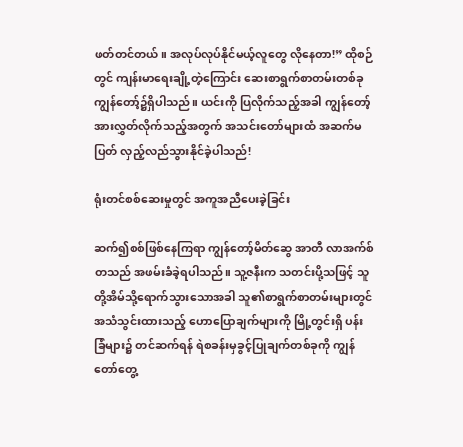ဖတ်တင်တယ်။ အလုပ်လုပ်နိုင်မယ့်လူတွေ လိုနေတာ!” ထိုစဉ်တွင် ကျန်းမာရေးချို့တဲ့ကြောင်း ဆေးစာရွက်စာတမ်းတစ်ခု ကျွန်တော့်၌ရှိပါသည်။ ယင်းကို ပြလိုက်သည့်အခါ ကျွန်တော့်အားလွှတ်လိုက်သည့်အတွက် အသင်းတော်များထံ အဆက်မပြတ် လှည့်လည်သွားနိုင်ခဲ့ပါသည်!

ရုံးတင်စစ်ဆေးမှုတွင် အကူအညီပေးခဲ့ခြင်း

ဆက်၍စစ်ဖြစ်နေကြရာ ကျွန်တော့်မိတ်ဆွေ အာတီ လာအက်စ်တသည် အဖမ်းခံခဲ့ရပါသည်။ သူ့ဇနီးက သတင်းပို့သဖြင့် သူတို့အိမ်သို့ရောက်သွားသောအခါ သူ၏စာရွက်စာတမ်းများတွင် အသံသွင်းထားသည့် ဟောပြောချက်များကို မြို့တွင်းရှိ ပန်းခြံများ၌ တင်ဆက်ရန် ရဲစခန်းမှခွင့်ပြုချက်တစ်ခုကို ကျွန်တော်တွေ့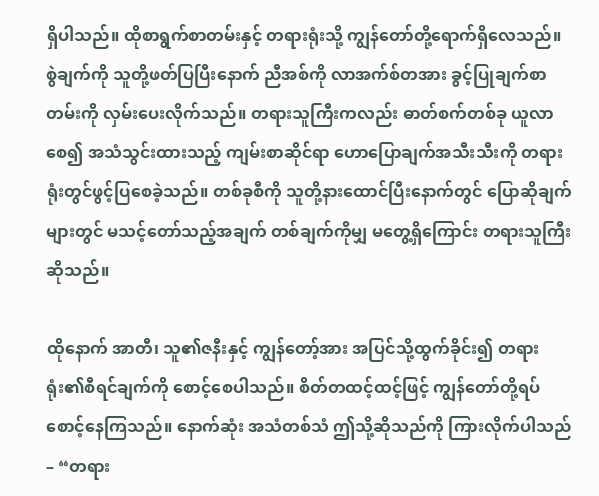ရှိပါသည်။ ထိုစာရွက်စာတမ်းနှင့် တရားရုံးသို့ ကျွန်တော်တို့ရောက်ရှိလေသည်။ စွဲချက်ကို သူတို့ဖတ်ပြပြီးနောက် ညီအစ်ကို လာအက်စ်တအား ခွင့်ပြုချက်စာတမ်းကို လှမ်းပေးလိုက်သည်။ တရားသူကြီးကလည်း ဓာတ်စက်တစ်ခု ယူလာစေ၍ အသံသွင်းထားသည့် ကျမ်းစာဆိုင်ရာ ဟောပြောချက်အသီးသီးကို တရားရုံးတွင်ဖွင့်ပြစေခဲ့သည်။ တစ်ခုစီကို သူတို့နားထောင်ပြီးနောက်တွင် ပြောဆိုချက်များတွင် မသင့်တော်သည့်အချက် တစ်ချက်ကိုမျှ မတွေ့ရှိကြောင်း တရားသူကြီးဆိုသည်။

ထိုနောက် အာတီ၊ သူ၏ဇနီးနှင့် ကျွန်တော့်အား အပြင်သို့ထွက်ခိုင်း၍ တရားရုံး၏စီရင်ချက်ကို စောင့်စေပါသည်။ စိတ်တထင့်ထင့်ဖြင့် ကျွန်တော်တို့ရပ်စောင့်နေကြသည်။ နောက်ဆုံး အသံတစ်သံ ဤသို့ဆိုသည်ကို ကြားလိုက်ပါသည်– “တရား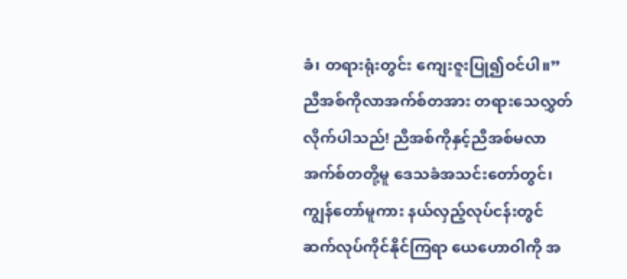ခံ၊ တရားရုံးတွင်း ကျေးဇူးပြု၍ဝင်ပါ။” ညီအစ်ကိုလာအက်စ်တအား တရားသေလွှတ်လိုက်ပါသည်! ညီအစ်ကိုနှင့်ညီအစ်မလာအက်စ်တတို့မူ ဒေသခံအသင်းတော်တွင်၊ ကျွန်တော်မူကား နယ်လှည့်လုပ်ငန်းတွင် ဆက်လုပ်ကိုင်နိုင်ကြရာ ယေဟောဝါကို အ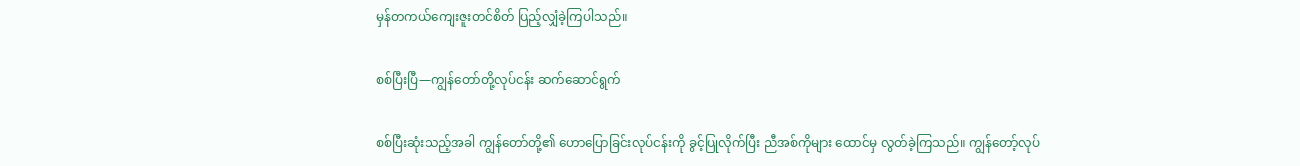မှန်တကယ်ကျေးဇူးတင်စိတ် ပြည့်လျှံခဲ့ကြပါသည်။

စစ်ပြီးပြီ—ကျွန်တော်တို့လုပ်ငန်း ဆက်ဆောင်ရွက်

စစ်ပြီးဆုံးသည့်အခါ ကျွန်တော်တို့၏ ဟောပြောခြင်းလုပ်ငန်းကို ခွင့်ပြုလိုက်ပြီး ညီအစ်ကိုများ ထောင်မှ လွတ်ခဲ့ကြသည်။ ကျွန်တော့်လုပ်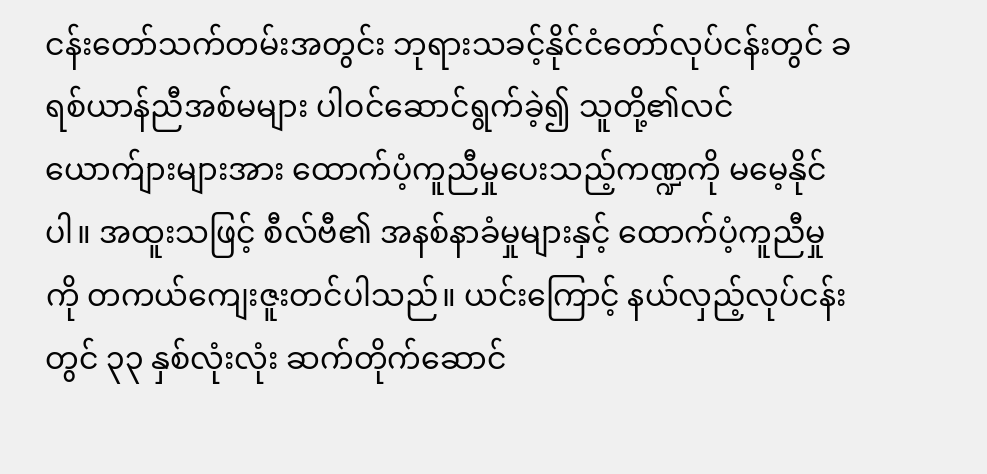ငန်းတော်သက်တမ်းအတွင်း ဘုရားသခင့်နိုင်ငံတော်လုပ်ငန်းတွင် ခရစ်ယာန်ညီအစ်မများ ပါဝင်ဆောင်ရွက်ခဲ့၍ သူတို့၏လင်ယောက်ျားများအား ထောက်ပံ့ကူညီမှုပေးသည့်ကဏ္ဍကို မမေ့နိုင်ပါ။ အထူးသဖြင့် စီလ်ဗီ၏ အနစ်နာခံမှုများနှင့် ထောက်ပံ့ကူညီမှုကို တကယ်ကျေးဇူးတင်ပါသည်။ ယင်းကြောင့် နယ်လှည့်လုပ်ငန်းတွင် ၃၃ နှစ်လုံးလုံး ဆက်တိုက်ဆောင်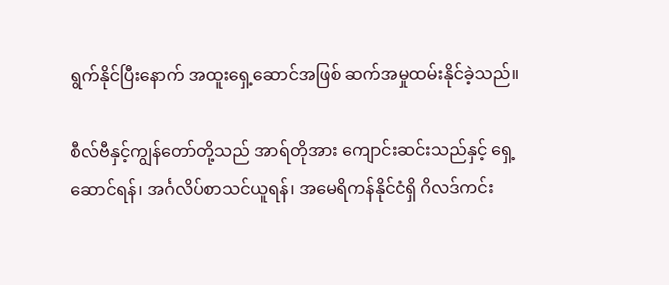ရွက်နိုင်ပြီးနောက် အထူးရှေ့ဆောင်အဖြစ် ဆက်အမှုထမ်းနိုင်ခဲ့သည်။

စီလ်ဗီနှင့်ကျွန်တော်တို့သည် အာရ်တိုအား ကျောင်းဆင်းသည်နှင့် ရှေ့ဆောင်ရန်၊ အင်္ဂလိပ်စာသင်ယူရန်၊ အမေရိကန်နိုင်ငံရှိ ဂိလဒ်ကင်း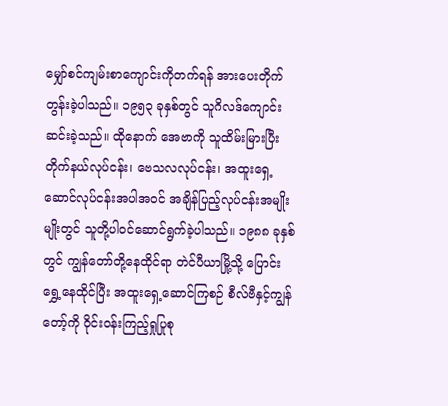မျှော်စင်ကျမ်းစာကျောင်းကိုတက်ရန် အားပေးတိုက်တွန်းခဲ့ပါသည်။ ၁၉၅၃ ခုနှစ်တွင် သူဂိလဒ်ကျောင်းဆင်းခဲ့သည်။ ထိုနောက် အေဗာကို သူထိမ်းမြားပြီး တိုက်နယ်လုပ်ငန်း၊ ဗေသလလုပ်ငန်း၊ အထူးရှေ့ဆောင်လုပ်ငန်းအပါအဝင် အချိန်ပြည့်လုပ်ငန်းအမျိုးမျိုးတွင် သူတို့ပါဝင်ဆောင်ရွက်ခဲ့ပါသည်။ ၁၉၈၈ ခုနှစ်တွင် ကျွန်တော်တို့နေထိုင်ရာ တဲင်ပီယာမြို့သို့ ပြောင်းရွှေ့နေထိုင်ပြီး အထူးရှေ့ဆောင်ကြစဉ် စီလ်ဗီနှင့်ကျွန်တော့်ကို ဝိုင်းဝန်းကြည့်ရှုပြုစု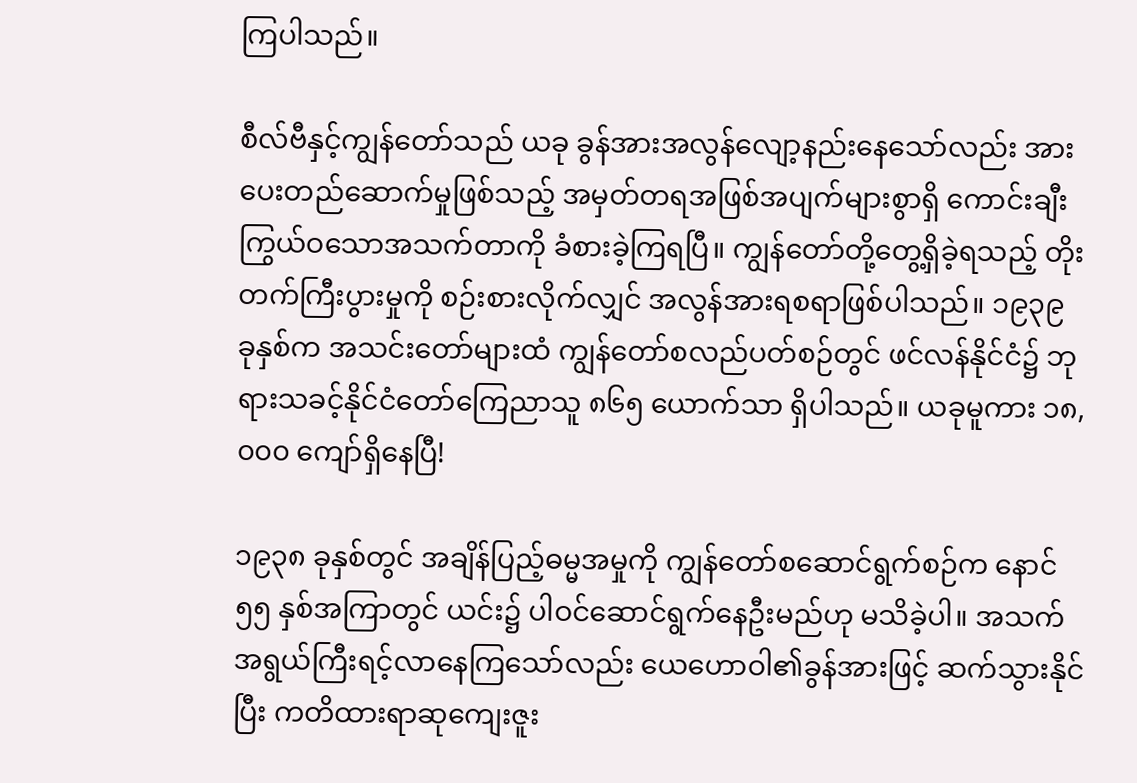ကြပါသည်။

စီလ်ဗီနှင့်ကျွန်တော်သည် ယခု ခွန်အားအလွန်လျော့နည်းနေသော်လည်း အားပေးတည်ဆောက်မှုဖြစ်သည့် အမှတ်တရအဖြစ်အပျက်များစွာရှိ ကောင်းချီးကြွယ်ဝသောအသက်တာကို ခံစားခဲ့ကြရပြီ။ ကျွန်တော်တို့တွေ့ရှိခဲ့ရသည့် တိုးတက်ကြီးပွားမှုကို စဉ်းစားလိုက်လျှင် အလွန်အားရစရာဖြစ်ပါသည်။ ၁၉၃၉ ခုနှစ်က အသင်းတော်များထံ ကျွန်တော်စလည်ပတ်စဉ်တွင် ဖင်လန်နိုင်ငံ၌ ဘုရားသခင့်နိုင်ငံတော်ကြေညာသူ ၈၆၅ ယောက်သာ ရှိပါသည်။ ယခုမူကား ၁၈,၀၀၀ ကျော်ရှိနေပြီ!

၁၉၃၈ ခုနှစ်တွင် အချိန်ပြည့်ဓမ္မအမှုကို ကျွန်တော်စဆောင်ရွက်စဉ်က နောင် ၅၅ နှစ်အကြာတွင် ယင်း၌ ပါဝင်ဆောင်ရွက်နေဦးမည်ဟု မသိခဲ့ပါ။ အသက်အရွယ်ကြီးရင့်လာနေကြသော်လည်း ယေဟောဝါ၏ခွန်အားဖြင့် ဆက်သွားနိုင်ပြီး ကတိထားရာဆုကျေးဇူး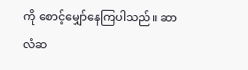ကို စောင့်မျှော်နေကြပါသည်။ ဆာလံဆ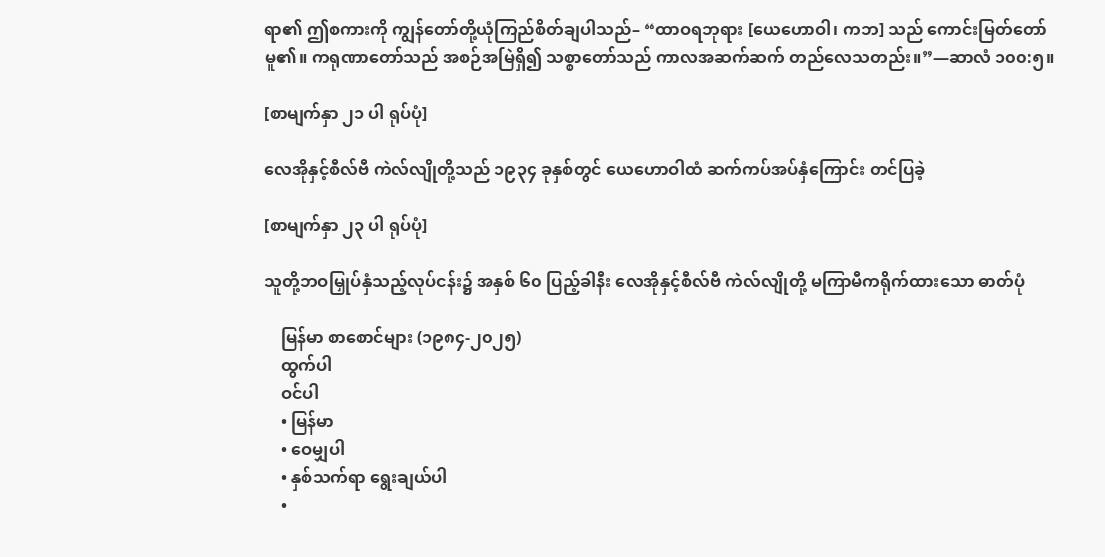ရာ၏ ဤစကားကို ကျွန်တော်တို့ယုံကြည်စိတ်ချပါသည်– “ထာဝရဘုရား [ယေဟောဝါ၊ ကဘ] သည် ကောင်းမြတ်တော်မူ၏။ ကရုဏာတော်သည် အစဉ်အမြဲရှိ၍ သစ္စာတော်သည် ကာလအဆက်ဆက် တည်လေသတည်း။”—ဆာလံ ၁၀၀:၅။

[စာမျက်နှာ ၂၁ ပါ ရုပ်ပုံ]

လေအိုနှင့်စီလ်ဗီ ကဲလ်လျိုတို့သည် ၁၉၃၄ ခုနှစ်တွင် ယေဟောဝါထံ ဆက်ကပ်အပ်နှံကြောင်း တင်ပြခဲ့

[စာမျက်နှာ ၂၃ ပါ ရုပ်ပုံ]

သူတို့ဘဝမြှုပ်နှံသည့်လုပ်ငန်း၌ အနှစ် ၆၀ ပြည့်ခါနီး လေအိုနှင့်စီလ်ဗီ ကဲလ်လျိုတို့ မကြာမီကရိုက်ထားသော ဓာတ်ပုံ

    မြန်မာ စာစောင်များ (၁၉၈၄-၂၀၂၅)
    ထွက်ပါ
    ဝင်ပါ
    • မြန်မာ
    • ဝေမျှပါ
    • နှစ်သက်ရာ ရွေးချယ်ပါ
    •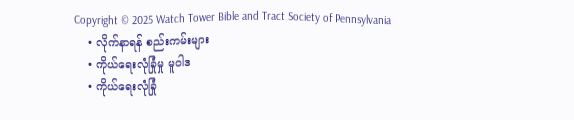Copyright © 2025 Watch Tower Bible and Tract Society of Pennsylvania
    • လိုက်နာရန် စည်းကမ်းများ
    • ကိုယ်ရေးလုံခြုံမှု မူဝါဒ
    • ကိုယ်ရေးလုံခြုံ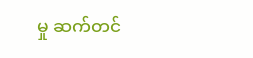မှု ဆက်တင်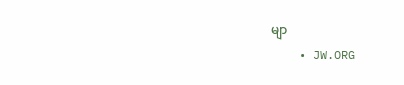မျာ
    • JW.ORG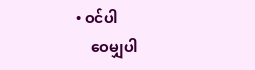• ဝင်ပါ
    ဝေမျှပါ